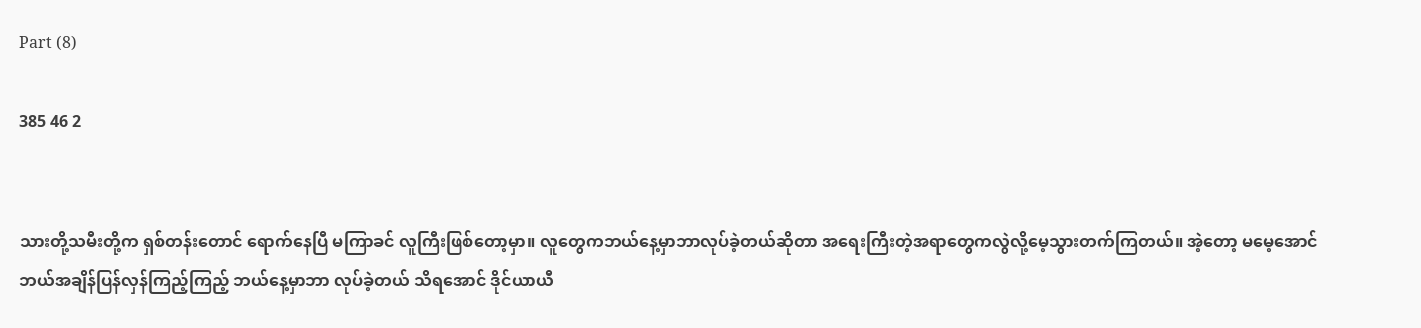Part (8)

385 46 2


သားတို့သမီးတို့က ရှစ်တန်းတောင် ရောက်နေပြီ မကြာခင် လူကြီးဖြစ်တော့မှာ။ လူတွေကဘယ်နေ့မှာဘာလုပ်ခဲ့တယ်ဆိုတာ အရေးကြီးတဲ့အရာတွေကလွဲလို့မေ့သွားတက်ကြတယ်။ အဲ့တော့ မမေ့အောင် ဘယ်အချိန်ပြန်လှန်ကြည့်ကြည့် ဘယ်နေ့မှာဘာ လုပ်ခဲ့တယ် သိရအောင် ဒိုင်ယာယီ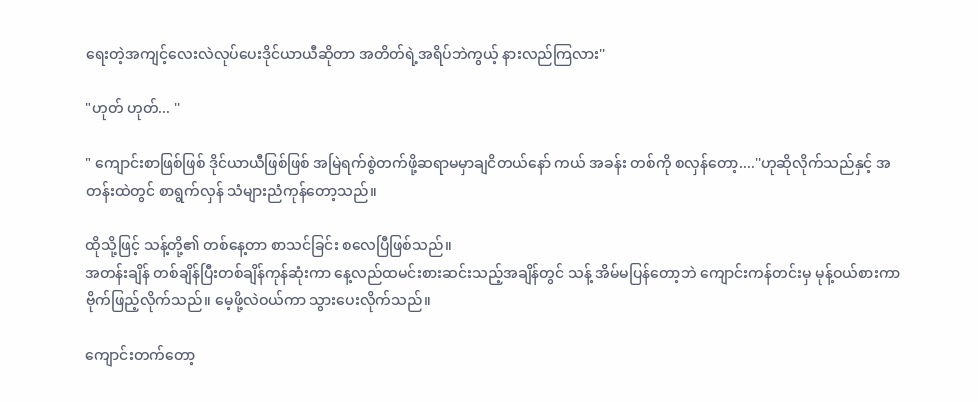ရေးတဲ့အကျင့်လေးလဲလုပ်ပေးဒိုင်ယာယီဆိုတာ အတိတ်ရဲ့အရိပ်ဘဲကွယ့် နားလည်ကြလား''

"ဟုတ် ဟုတ်... ''

" ကျောင်းစာဖြစ်ဖြစ် ဒိုင်ယာယီဖြစ်ဖြစ် အမြဲရက်စွဲတက်ဖို့ဆရာမမှာချငိတယ်နော် ကယ် အခန်း တစ်ကို စလှန်တော့....''ဟုဆိုလိုက်သည်နှင့် အတန်းထဲတွင် စာရွက်လှန် သံများညံကုန်တော့သည်။

ထိုသို့ဖြင့် သန့်တို့၏ တစ်နေ့တာ စာသင်ခြင်း စလေပြီဖြစ်သည်။
အတန်းချိန် တစ်ချိန်ပြီးတစ်ချိန်ကုန်ဆုံးကာ နေ့လည်ထမင်းစားဆင်းသည့်အချိန်တွင် သန့် အိမ်မပြန်တော့ဘဲ ကျောင်းကန်တင်းမှ မုန့်ဝယ်စားကာဗိုက်ဖြည့်လိုက်သည်။ မေ့ဖို့လဲဝယ်ကာ သွားပေးလိုက်သည်။

ကျောင်းတက်တော့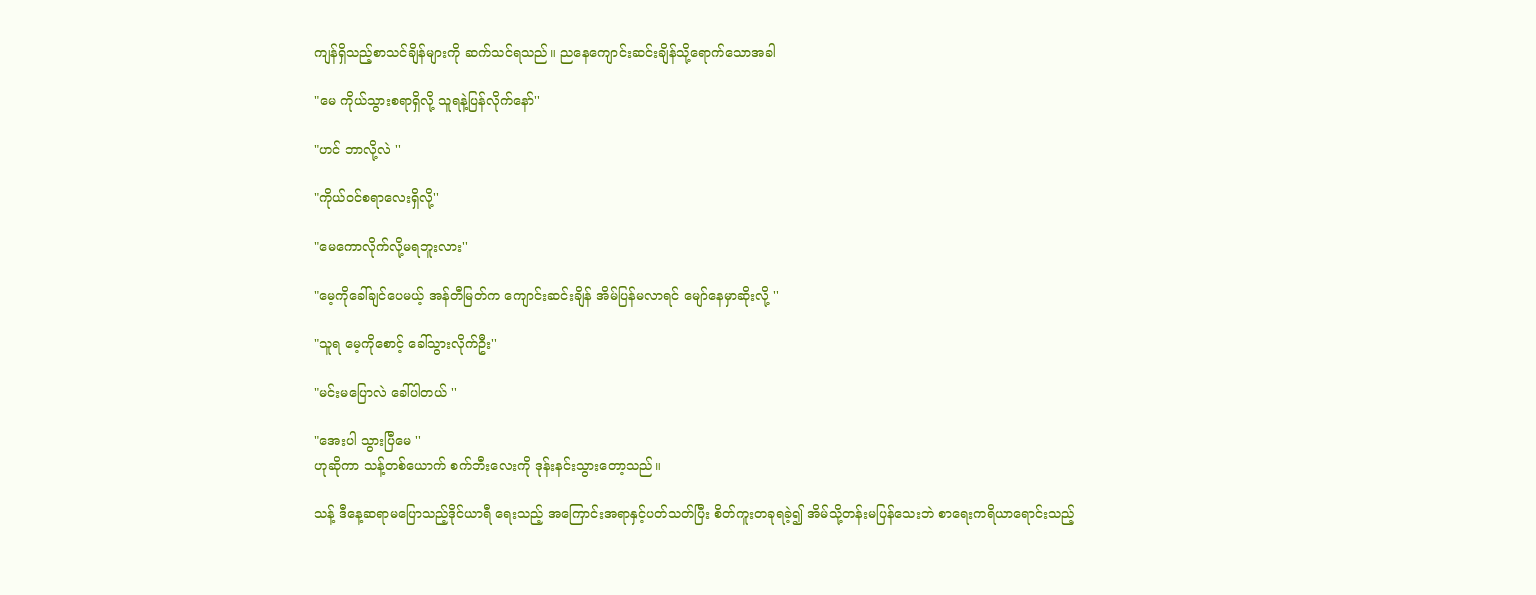ကျန်ရှိသည့်စာသင်ချိန်များကို ဆက်သင်ရသည်။ ညနေကျောင်းဆင်းချိန်သို့ရောက်သောအခါ

"မေ ကိုယ်သွားစရာရှိလို့ သူရနဲ့ပြန်လိုက်နော်''

"ဟင် ဘာလို့လဲ ''

"ကိုယ်ဝင်စရာလေးရှိလို့''

"မေကောလိုက်လို့မရဘူးလား''

"မေ့ကိုခေါ်ချင်ပေမယ့် အန်တီမြတ်က ကျောင်းဆင်းချိန် အိမ်ပြန်မလာရင် မျော်နေမှာဆိုးလို့ ''

"သူရ မေ့ကိုစောင့် ခေါ်သွားလိုက်ဦး''

"မင်းမပြောလဲ ခေါ်ပါတယ် ''

"အေးပါ သွားပြီမေ ''
ဟုဆိုကာ သန့်တစ်ယောက် စက်ဘီးလေးကို ဒုန်းနင်းသွားတော့သည်။

သန့် ဒီနေ့ဆရာမပြောသည့်ဒိုင်ယာရီ ရေးသည့် အကြောင်းအရာနှင့်ပတ်သတ်ပြီး စိတ်ကူးတခုရခဲ့၍ အိမ်သို့တန်းမပြန်သေးဘဲ စာရေးကရိယာရောင်းသည့်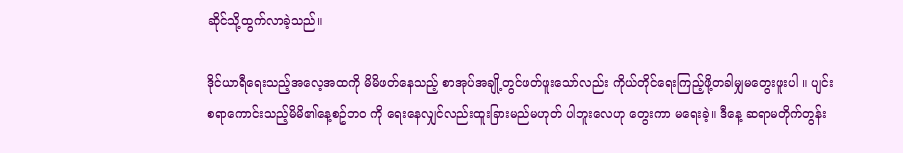ဆိုင်သို့ထွက်လာခဲ့သည်။

ဒိုင်ယာရီရေးသည့်အလေ့အထကို မိမိဖတ်နေသည့် စာအုပ်အချို့တွင်ဖတ်ဖူးသော်လည်း ကိုယ်တိုင်ရေးကြည့်ဖို့တခါမျှမတွေးဖူးပါ ။ ပျင်းစရာကောင်းသည့်မိမိ၏နေ့စဥ်ဘဝ ကို ရေးနေလျှင်လည်းထူးခြားမည်မဟုတ် ပါဘူးလေဟု တွေးကာ မရေးခဲ့။ ဒီနေ့ ဆရာမတိုက်တွန်း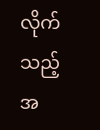လိုက်သည့်အ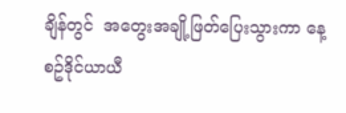ချိန်တွင်  အတွေးအချို့ဖြတ်ပြေးသွားကာ နေ့စဥ်ဒိုင်ယာယီ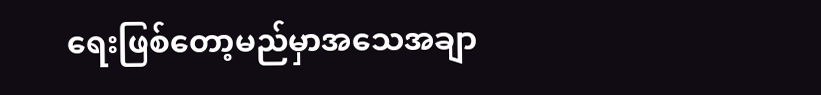ရေးဖြစ်တော့မည်မှာအသေအချာ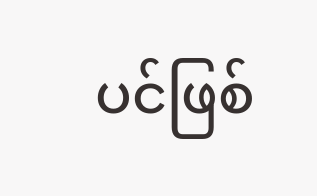ပင်ဖြစ်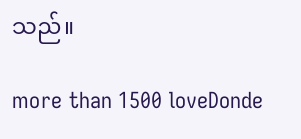သည်။

more than 1500 loveDonde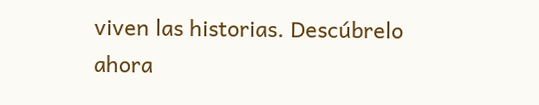viven las historias. Descúbrelo ahora